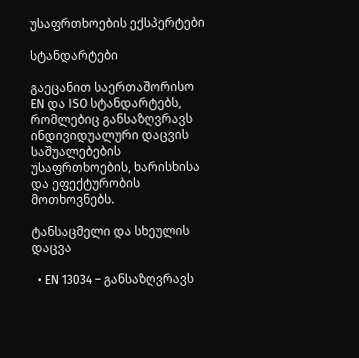უსაფრთხოების ექსპერტები

სტანდარტები

გაეცანით საერთაშორისო EN და ISO სტანდარტებს, რომლებიც განსაზღვრავს ინდივიდუალური დაცვის საშუალებების უსაფრთხოების, ხარისხისა და ეფექტურობის მოთხოვნებს.

ტანსაცმელი და სხეულის დაცვა

  • EN 13034 – განსაზღვრავს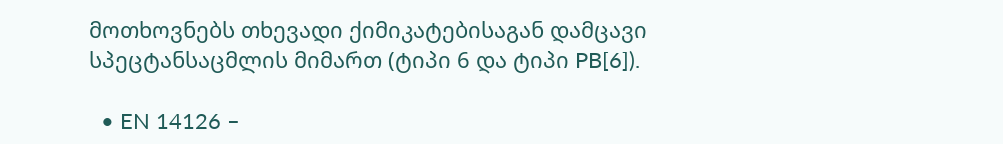მოთხოვნებს თხევადი ქიმიკატებისაგან დამცავი სპეცტანსაცმლის მიმართ (ტიპი 6 და ტიპი PB[6]).

  • EN 14126 –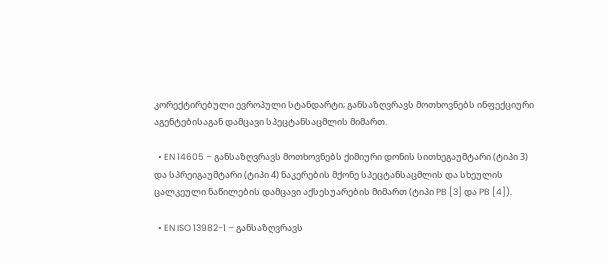კორექტირებული ევროპული სტანდარტი; განსაზღვრავს მოთხოვნებს ინფექციური აგენტებისაგან დამცავი სპეცტანსაცმლის მიმართ.

  • EN 14605 – განსაზღვრავს მოთხოვნებს ქიმიური დონის სითხეგაუმტარი (ტიპი 3) და სპრეიგაუმტარი (ტიპი 4) ნაკერების მქონე სპეცტანსაცმლის და სხეულის ცალკეული ნაწილების დამცავი აქსესუარების მიმართ (ტიპი PB [3] და PB [4]).

  • EN ISO 13982-1 – განსაზღვრავს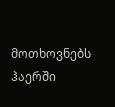მოთხოვნებს ჰაერში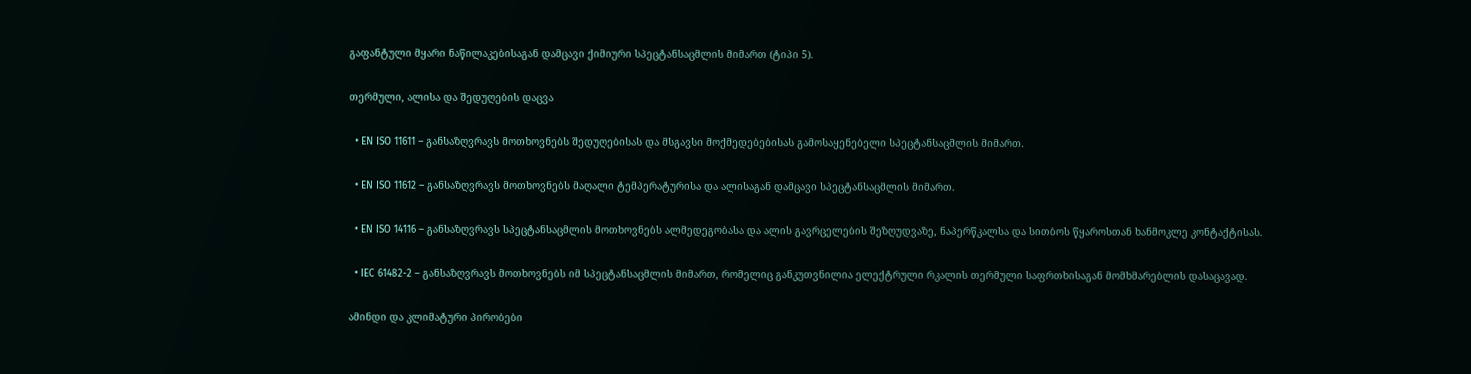გაფანტული მყარი ნაწილაკებისაგან დამცავი ქიმიური სპეცტანსაცმლის მიმართ (ტიპი 5).

თერმული, ალისა და შედუღების დაცვა

  • EN ISO 11611 – განსაზღვრავს მოთხოვნებს შედუღებისას და მსგავსი მოქმედებებისას გამოსაყენებელი სპეცტანსაცმლის მიმართ.

  • EN ISO 11612 – განსაზღვრავს მოთხოვნებს მაღალი ტემპერატურისა და ალისაგან დამცავი სპეცტანსაცმლის მიმართ.

  • EN ISO 14116 – განსაზღვრავს სპეცტანსაცმლის მოთხოვნებს ალმედეგობასა და ალის გავრცელების შეზღუდვაზე, ნაპერწკალსა და სითბოს წყაროსთან ხანმოკლე კონტაქტისას.

  • IEC 61482-2 – განსაზღვრავს მოთხოვნებს იმ სპეცტანსაცმლის მიმართ, რომელიც განკუთვნილია ელექტრული რკალის თერმული საფრთხისაგან მომხმარებლის დასაცავად.

ამინდი და კლიმატური პირობები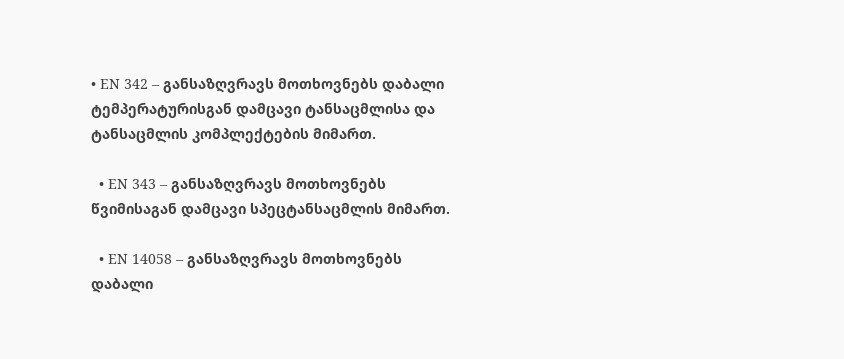• EN 342 – განსაზღვრავს მოთხოვნებს დაბალი ტემპერატურისგან დამცავი ტანსაცმლისა და ტანსაცმლის კომპლექტების მიმართ.

  • EN 343 – განსაზღვრავს მოთხოვნებს წვიმისაგან დამცავი სპეცტანსაცმლის მიმართ.

  • EN 14058 – განსაზღვრავს მოთხოვნებს დაბალი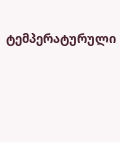ტემპერატურული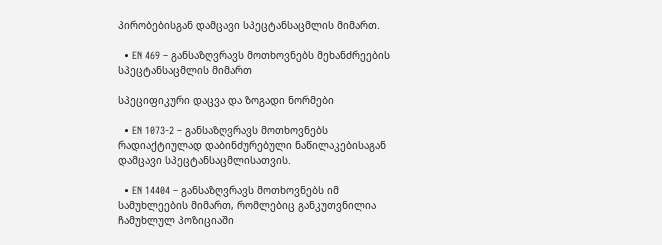პირობებისგან დამცავი სპეცტანსაცმლის მიმართ.

  • EN 469 – განსაზღვრავს მოთხოვნებს მეხანძრეების სპეცტანსაცმლის მიმართ

სპეციფიკური დაცვა და ზოგადი ნორმები

  • EN 1073-2 – განსაზღვრავს მოთხოვნებს რადიაქტიულად დაბინძურებული ნაწილაკებისაგან დამცავი სპეცტანსაცმლისათვის.

  • EN 14404 – განსაზღვრავს მოთხოვნებს იმ სამუხლეების მიმართ, რომლებიც განკუთვნილია ჩამუხლულ პოზიციაში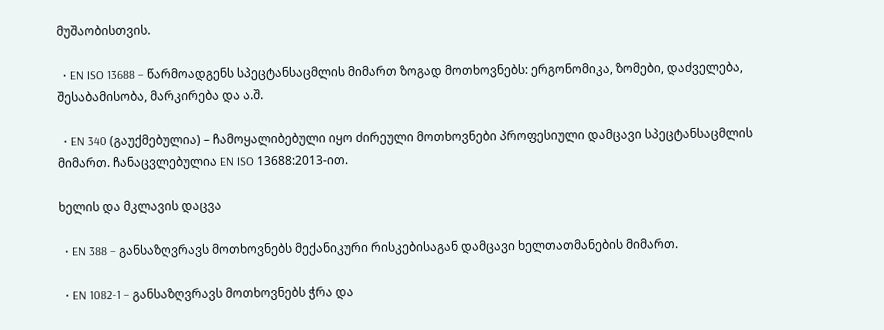მუშაობისთვის.

  • EN ISO 13688 – წარმოადგენს სპეცტანსაცმლის მიმართ ზოგად მოთხოვნებს: ერგონომიკა, ზომები, დაძველება, შესაბამისობა, მარკირება და ა.შ.

  • EN 340 (გაუქმებულია) – ჩამოყალიბებული იყო ძირეული მოთხოვნები პროფესიული დამცავი სპეცტანსაცმლის მიმართ. ჩანაცვლებულია EN ISO 13688:2013-ით.

ხელის და მკლავის დაცვა

  • EN 388 – განსაზღვრავს მოთხოვნებს მექანიკური რისკებისაგან დამცავი ხელთათმანების მიმართ.

  • EN 1082-1 – განსაზღვრავს მოთხოვნებს ჭრა და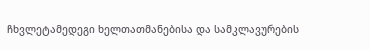ჩხვლეტამედეგი ხელთათმანებისა და სამკლავურების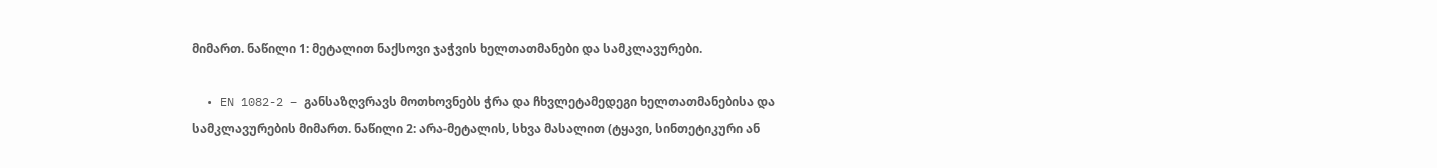მიმართ. ნაწილი 1: მეტალით ნაქსოვი ჯაჭვის ხელთათმანები და სამკლავურები.

  • EN 1082-2 – განსაზღვრავს მოთხოვნებს ჭრა და ჩხვლეტამედეგი ხელთათმანებისა და სამკლავურების მიმართ. ნაწილი 2: არა-მეტალის, სხვა მასალით (ტყავი, სინთეტიკური ან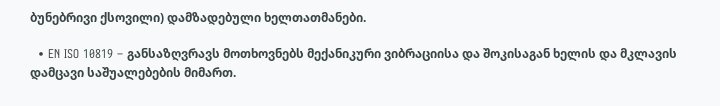ბუნებრივი ქსოვილი) დამზადებული ხელთათმანები.

  • EN ISO 10819 – განსაზღვრავს მოთხოვნებს მექანიკური ვიბრაციისა და შოკისაგან ხელის და მკლავის დამცავი საშუალებების მიმართ.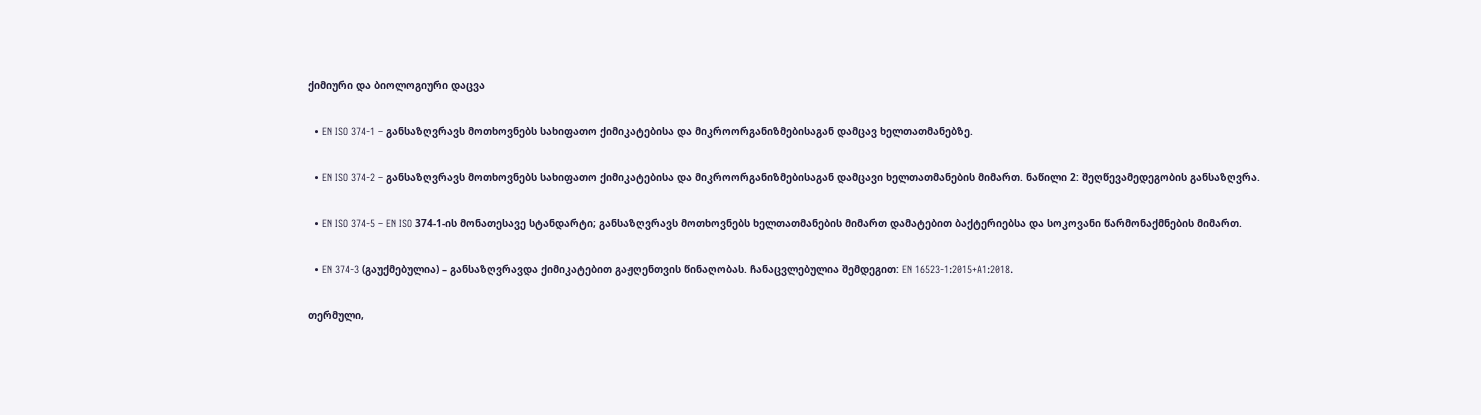ქიმიური და ბიოლოგიური დაცვა

  • EN ISO 374-1 – განსაზღვრავს მოთხოვნებს სახიფათო ქიმიკატებისა და მიკროორგანიზმებისაგან დამცავ ხელთათმანებზე.

  • EN ISO 374-2 – განსაზღვრავს მოთხოვნებს სახიფათო ქიმიკატებისა და მიკროორგანიზმებისაგან დამცავი ხელთათმანების მიმართ. ნაწილი 2: შეღწევამედეგობის განსაზღვრა.

  • EN ISO 374-5 – EN ISO 374-1-ის მონათესავე სტანდარტი; განსაზღვრავს მოთხოვნებს ხელთათმანების მიმართ დამატებით ბაქტერიებსა და სოკოვანი წარმონაქმნების მიმართ.

  • EN 374-3 (გაუქმებულია) – განსაზღვრავდა ქიმიკატებით გაჟღენთვის წინაღობას. ჩანაცვლებულია შემდეგით: EN 16523-1:2015+A1:2018.

თერმული,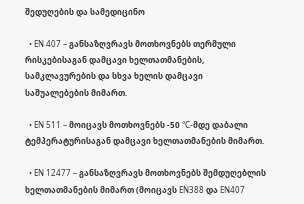შედუღების და სამედიცინო

  • EN 407 – განსაზღვრავს მოთხოვნებს თერმული რისკებისაგან დამცავი ხელთათმანების, სამკლავურების და სხვა ხელის დამცავი საშუალებების მიმართ.

  • EN 511 – მოიცავს მოთხოვნებს -50 °C-მდე დაბალი ტემპერატურისაგან დამცავი ხელთათმანების მიმართ.

  • EN 12477 – განსაზღვრავს მოთხოვნებს შემდუღებლის ხელთათმანების მიმართ (მოიცავს EN388 და EN407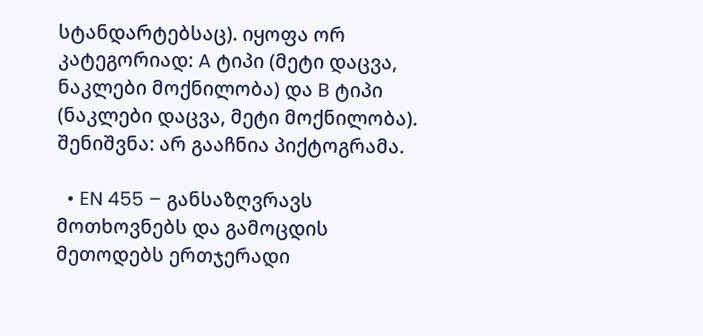სტანდარტებსაც). იყოფა ორ კატეგორიად: A ტიპი (მეტი დაცვა, ნაკლები მოქნილობა) და B ტიპი (ნაკლები დაცვა, მეტი მოქნილობა). შენიშვნა: არ გააჩნია პიქტოგრამა.

  • EN 455 – განსაზღვრავს მოთხოვნებს და გამოცდის მეთოდებს ერთჯერადი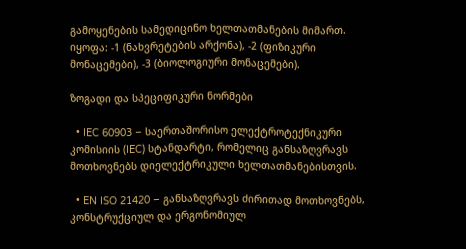გამოყენების სამედიცინო ხელთათმანების მიმართ. იყოფა: -1 (ნახვრეტების არქონა), -2 (ფიზიკური მონაცემები), -3 (ბიოლოგიური მონაცემები).

ზოგადი და სპეციფიკური ნორმები

  • IEC 60903 – საერთაშორისო ელექტროტექნიკური კომისიის (IEC) სტანდარტი, რომელიც განსაზღვრავს მოთხოვნებს დიელექტრიკული ხელთათმანებისთვის.

  • EN ISO 21420 – განსაზღვრავს ძირითად მოთხოვნებს, კონსტრუქციულ და ერგონომიულ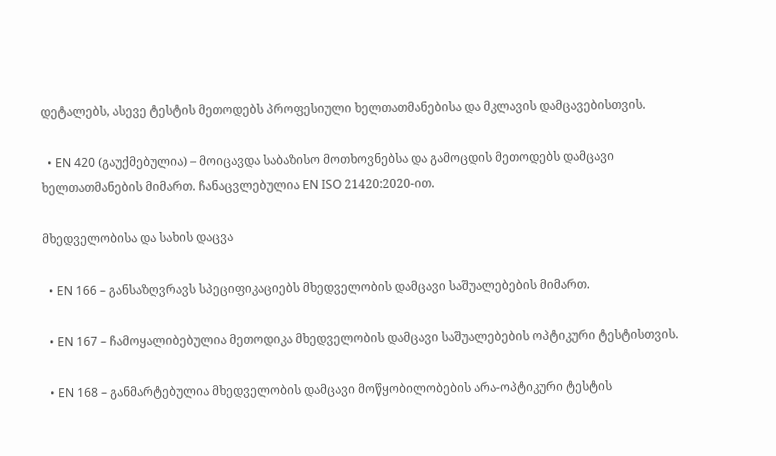დეტალებს, ასევე ტესტის მეთოდებს პროფესიული ხელთათმანებისა და მკლავის დამცავებისთვის.

  • EN 420 (გაუქმებულია) – მოიცავდა საბაზისო მოთხოვნებსა და გამოცდის მეთოდებს დამცავი ხელთათმანების მიმართ. ჩანაცვლებულია EN ISO 21420:2020-ით.

მხედველობისა და სახის დაცვა

  • EN 166 – განსაზღვრავს სპეციფიკაციებს მხედველობის დამცავი საშუალებების მიმართ.

  • EN 167 – ჩამოყალიბებულია მეთოდიკა მხედველობის დამცავი საშუალებების ოპტიკური ტესტისთვის.

  • EN 168 – განმარტებულია მხედველობის დამცავი მოწყობილობების არა-ოპტიკური ტესტის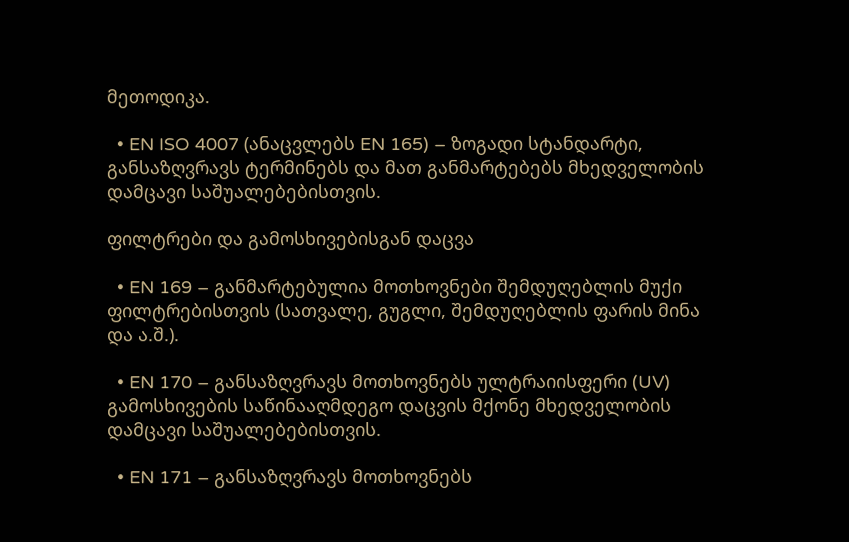მეთოდიკა.

  • EN ISO 4007 (ანაცვლებს EN 165) – ზოგადი სტანდარტი, განსაზღვრავს ტერმინებს და მათ განმარტებებს მხედველობის დამცავი საშუალებებისთვის.

ფილტრები და გამოსხივებისგან დაცვა

  • EN 169 – განმარტებულია მოთხოვნები შემდუღებლის მუქი ფილტრებისთვის (სათვალე, გუგლი, შემდუღებლის ფარის მინა და ა.შ.).

  • EN 170 – განსაზღვრავს მოთხოვნებს ულტრაიისფერი (UV) გამოსხივების საწინააღმდეგო დაცვის მქონე მხედველობის დამცავი საშუალებებისთვის.

  • EN 171 – განსაზღვრავს მოთხოვნებს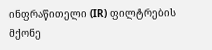ინფრაწითელი (IR) ფილტრების მქონე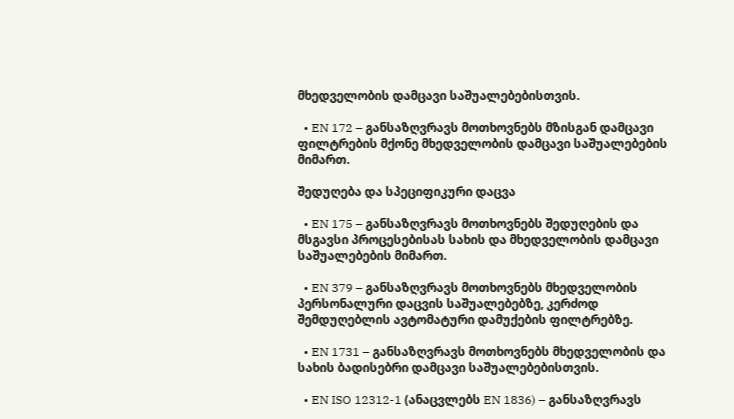მხედველობის დამცავი საშუალებებისთვის.

  • EN 172 – განსაზღვრავს მოთხოვნებს მზისგან დამცავი ფილტრების მქონე მხედველობის დამცავი საშუალებების მიმართ.

შედუღება და სპეციფიკური დაცვა

  • EN 175 – განსაზღვრავს მოთხოვნებს შედუღების და მსგავსი პროცესებისას სახის და მხედველობის დამცავი საშუალებების მიმართ.

  • EN 379 – განსაზღვრავს მოთხოვნებს მხედველობის პერსონალური დაცვის საშუალებებზე, კერძოდ შემდუღებლის ავტომატური დამუქების ფილტრებზე.

  • EN 1731 – განსაზღვრავს მოთხოვნებს მხედველობის და სახის ბადისებრი დამცავი საშუალებებისთვის.

  • EN ISO 12312-1 (ანაცვლებს EN 1836) – განსაზღვრავს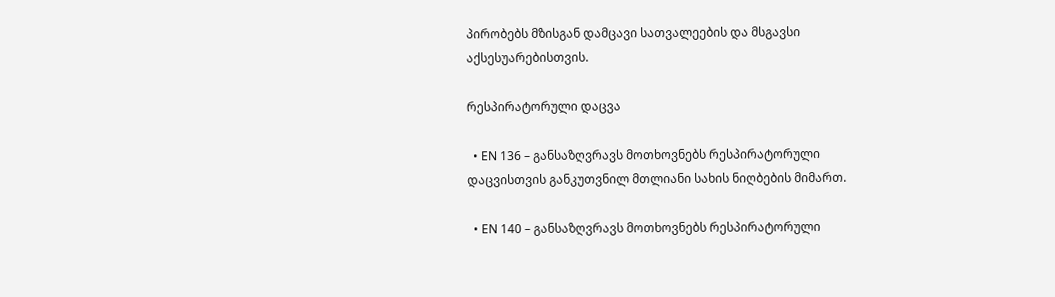პირობებს მზისგან დამცავი სათვალეების და მსგავსი აქსესუარებისთვის.

რესპირატორული დაცვა

  • EN 136 – განსაზღვრავს მოთხოვნებს რესპირატორული დაცვისთვის განკუთვნილ მთლიანი სახის ნიღბების მიმართ.

  • EN 140 – განსაზღვრავს მოთხოვნებს რესპირატორული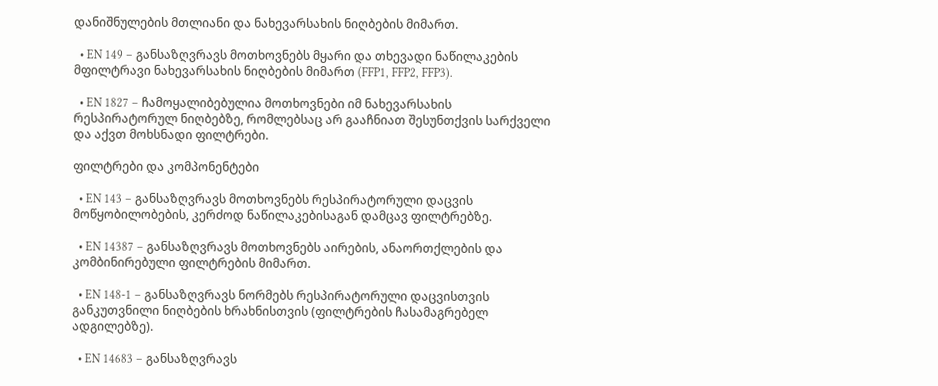დანიშნულების მთლიანი და ნახევარსახის ნიღბების მიმართ.

  • EN 149 – განსაზღვრავს მოთხოვნებს მყარი და თხევადი ნაწილაკების მფილტრავი ნახევარსახის ნიღბების მიმართ (FFP1, FFP2, FFP3).

  • EN 1827 – ჩამოყალიბებულია მოთხოვნები იმ ნახევარსახის რესპირატორულ ნიღბებზე, რომლებსაც არ გააჩნიათ შესუნთქვის სარქველი და აქვთ მოხსნადი ფილტრები.

ფილტრები და კომპონენტები

  • EN 143 – განსაზღვრავს მოთხოვნებს რესპირატორული დაცვის მოწყობილობების, კერძოდ ნაწილაკებისაგან დამცავ ფილტრებზე.

  • EN 14387 – განსაზღვრავს მოთხოვნებს აირების, ანაორთქლების და კომბინირებული ფილტრების მიმართ.

  • EN 148-1 – განსაზღვრავს ნორმებს რესპირატორული დაცვისთვის განკუთვნილი ნიღბების ხრახნისთვის (ფილტრების ჩასამაგრებელ ადგილებზე).

  • EN 14683 – განსაზღვრავს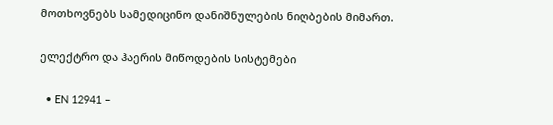მოთხოვნებს სამედიცინო დანიშნულების ნიღბების მიმართ.

ელექტრო და ჰაერის მიწოდების სისტემები

  • EN 12941 –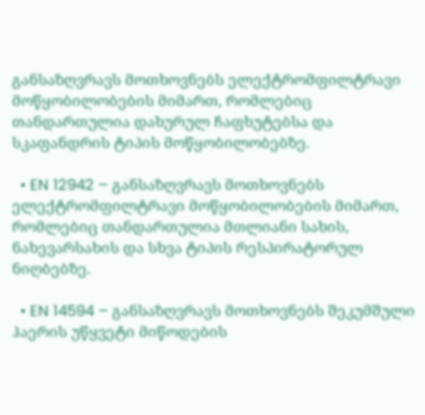განსაზღვრავს მოთხოვნებს ელექტრომფილტრავი მოწყობილობების მიმართ, რომლებიც თანდართულია დახურულ ჩაფხუტებსა და სკაფანდრის ტიპის მოწყობილობებზე.

  • EN 12942 – განსაზღვრავს მოთხოვნებს ელექტრომფილტრავი მოწყობილობების მიმართ, რომლებიც თანდართულია მთლიანი სახის, ნახევარსახის და სხვა ტიპის რესპირატორულ ნიღბებზე.

  • EN 14594 – განსაზღვრავს მოთხოვნებს შეკუმშული ჰაერის უწყვეტი მიწოდების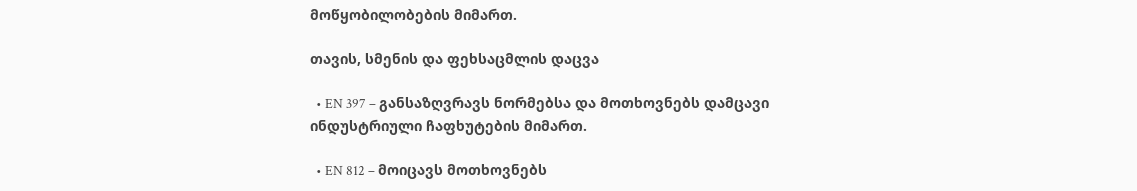მოწყობილობების მიმართ.

თავის, სმენის და ფეხსაცმლის დაცვა

  • EN 397 – განსაზღვრავს ნორმებსა და მოთხოვნებს დამცავი ინდუსტრიული ჩაფხუტების მიმართ.

  • EN 812 – მოიცავს მოთხოვნებს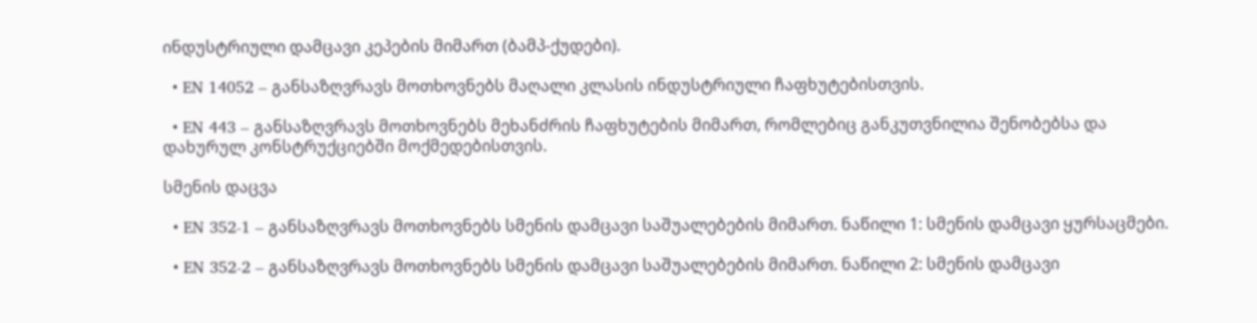ინდუსტრიული დამცავი კეპების მიმართ (ბამპ-ქუდები).

  • EN 14052 – განსაზღვრავს მოთხოვნებს მაღალი კლასის ინდუსტრიული ჩაფხუტებისთვის.

  • EN 443 – განსაზღვრავს მოთხოვნებს მეხანძრის ჩაფხუტების მიმართ, რომლებიც განკუთვნილია შენობებსა და დახურულ კონსტრუქციებში მოქმედებისთვის.

სმენის დაცვა

  • EN 352-1 – განსაზღვრავს მოთხოვნებს სმენის დამცავი საშუალებების მიმართ. ნაწილი 1: სმენის დამცავი ყურსაცმები.

  • EN 352-2 – განსაზღვრავს მოთხოვნებს სმენის დამცავი საშუალებების მიმართ. ნაწილი 2: სმენის დამცავი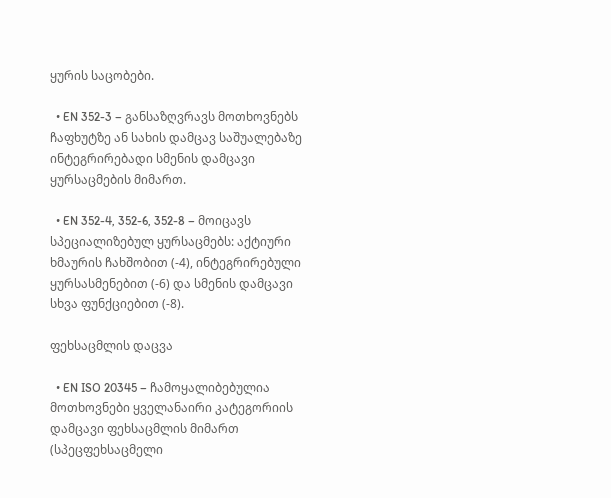ყურის საცობები.

  • EN 352-3 – განსაზღვრავს მოთხოვნებს ჩაფხუტზე ან სახის დამცავ საშუალებაზე ინტეგრირებადი სმენის დამცავი ყურსაცმების მიმართ.

  • EN 352-4, 352-6, 352-8 – მოიცავს სპეციალიზებულ ყურსაცმებს: აქტიური ხმაურის ჩახშობით (-4), ინტეგრირებული ყურსასმენებით (-6) და სმენის დამცავი სხვა ფუნქციებით (-8).

ფეხსაცმლის დაცვა

  • EN ISO 20345 – ჩამოყალიბებულია მოთხოვნები ყველანაირი კატეგორიის დამცავი ფეხსაცმლის მიმართ (სპეცფეხსაცმელი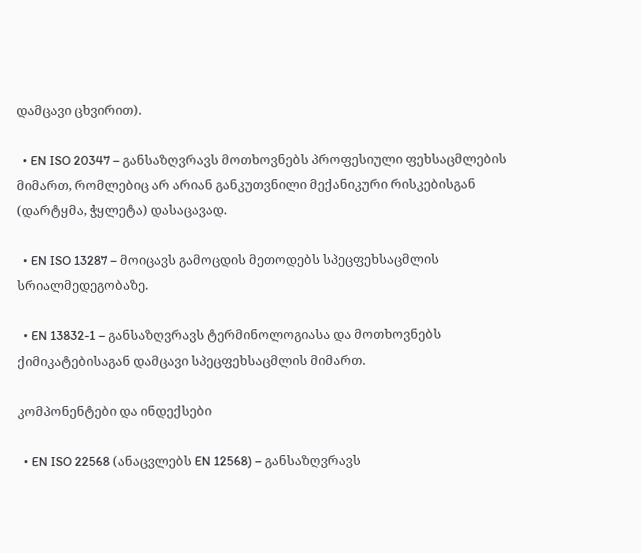დამცავი ცხვირით).

  • EN ISO 20347 – განსაზღვრავს მოთხოვნებს პროფესიული ფეხსაცმლების მიმართ, რომლებიც არ არიან განკუთვნილი მექანიკური რისკებისგან (დარტყმა, ჭყლეტა) დასაცავად.

  • EN ISO 13287 – მოიცავს გამოცდის მეთოდებს სპეცფეხსაცმლის სრიალმედეგობაზე.

  • EN 13832-1 – განსაზღვრავს ტერმინოლოგიასა და მოთხოვნებს ქიმიკატებისაგან დამცავი სპეცფეხსაცმლის მიმართ.

კომპონენტები და ინდექსები

  • EN ISO 22568 (ანაცვლებს EN 12568) – განსაზღვრავს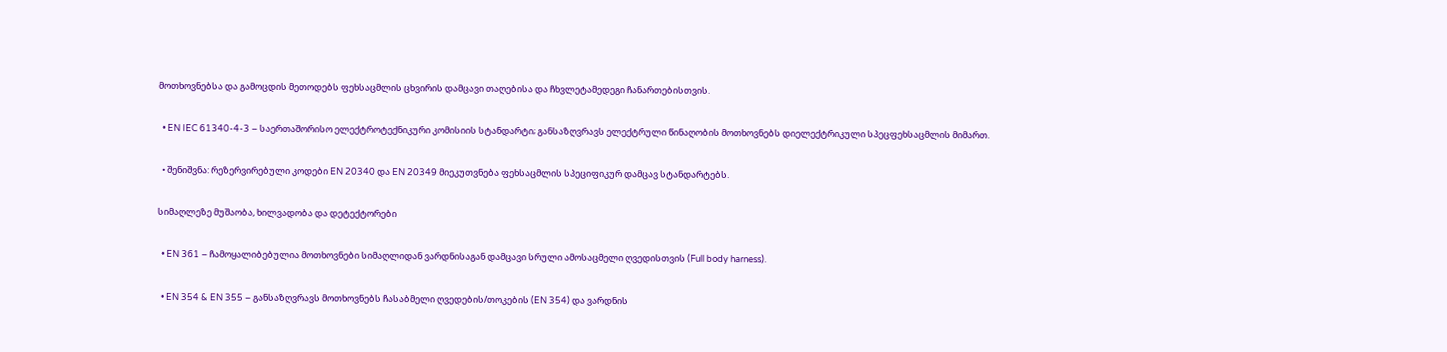მოთხოვნებსა და გამოცდის მეთოდებს ფეხსაცმლის ცხვირის დამცავი თაღებისა და ჩხვლეტამედეგი ჩანართებისთვის.

  • EN IEC 61340-4-3 – საერთაშორისო ელექტროტექნიკური კომისიის სტანდარტი; განსაზღვრავს ელექტრული წინაღობის მოთხოვნებს დიელექტრიკული სპეცფეხსაცმლის მიმართ.

  • შენიშვნა: რეზერვირებული კოდები EN 20340 და EN 20349 მიეკუთვნება ფეხსაცმლის სპეციფიკურ დამცავ სტანდარტებს.

სიმაღლეზე მუშაობა, ხილვადობა და დეტექტორები

  • EN 361 – ჩამოყალიბებულია მოთხოვნები სიმაღლიდან ვარდნისაგან დამცავი სრული ამოსაცმელი ღვედისთვის (Full body harness).

  • EN 354 & EN 355 – განსაზღვრავს მოთხოვნებს ჩასაბმელი ღვედების/თოკების (EN 354) და ვარდნის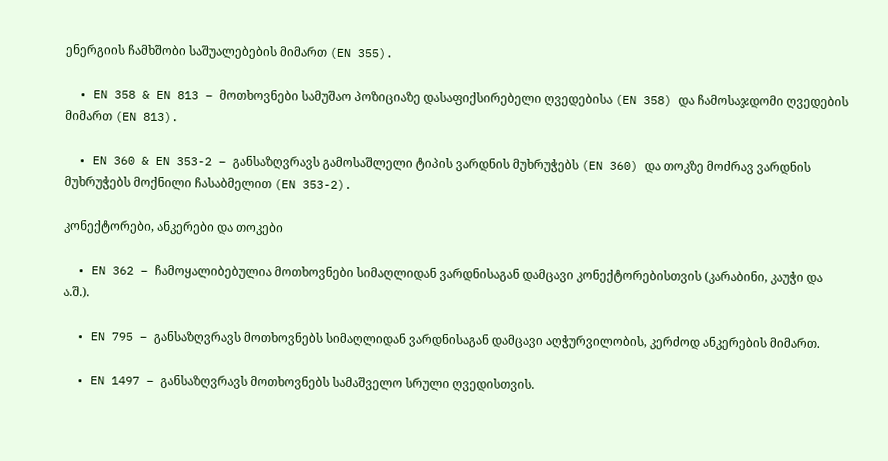ენერგიის ჩამხშობი საშუალებების მიმართ (EN 355).

  • EN 358 & EN 813 – მოთხოვნები სამუშაო პოზიციაზე დასაფიქსირებელი ღვედებისა (EN 358) და ჩამოსაჯდომი ღვედების მიმართ (EN 813).

  • EN 360 & EN 353-2 – განსაზღვრავს გამოსაშლელი ტიპის ვარდნის მუხრუჭებს (EN 360) და თოკზე მოძრავ ვარდნის მუხრუჭებს მოქნილი ჩასაბმელით (EN 353-2).

კონექტორები, ანკერები და თოკები

  • EN 362 – ჩამოყალიბებულია მოთხოვნები სიმაღლიდან ვარდნისაგან დამცავი კონექტორებისთვის (კარაბინი, კაუჭი და ა.შ.).

  • EN 795 – განსაზღვრავს მოთხოვნებს სიმაღლიდან ვარდნისაგან დამცავი აღჭურვილობის, კერძოდ ანკერების მიმართ.

  • EN 1497 – განსაზღვრავს მოთხოვნებს სამაშველო სრული ღვედისთვის.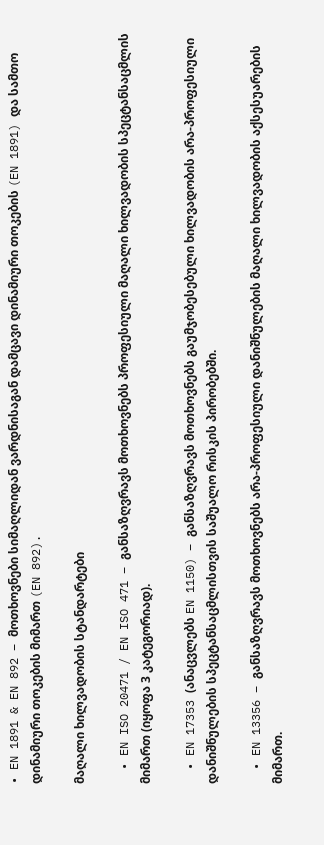• EN 1891 & EN 892 – მოთხოვნები სიმაღლიდან ვარდნისაგან დამცავი დინამიური თოკების (EN 1891) და სამთო დინამიური თოკების მიმართ (EN 892).

მაღალი ხილვადობის სტანდარტები

  • EN ISO 20471 / EN ISO 471 – განსაზღვრავს მოთხოვნებს პროფესიული მაღალი ხილვადობის სპეცტანსაცმლის მიმართ (იყოფა 3 კატეგორიად).

  • EN 17353 (ანაცვლებს EN 1150) – განსაზღვრავს მოთხოვნებს გაუმჯობესებული ხილვადობის არა-პროფესიული დანიშნულების სპეცტანსაცმლისთვის საშუალო რისკის პირობებში.

  • EN 13356 – განსაზღვრავს მოთხოვნებს არა-პროფესიული დანიშნულების მაღალი ხილვადობის აქსესუარების მიმართ.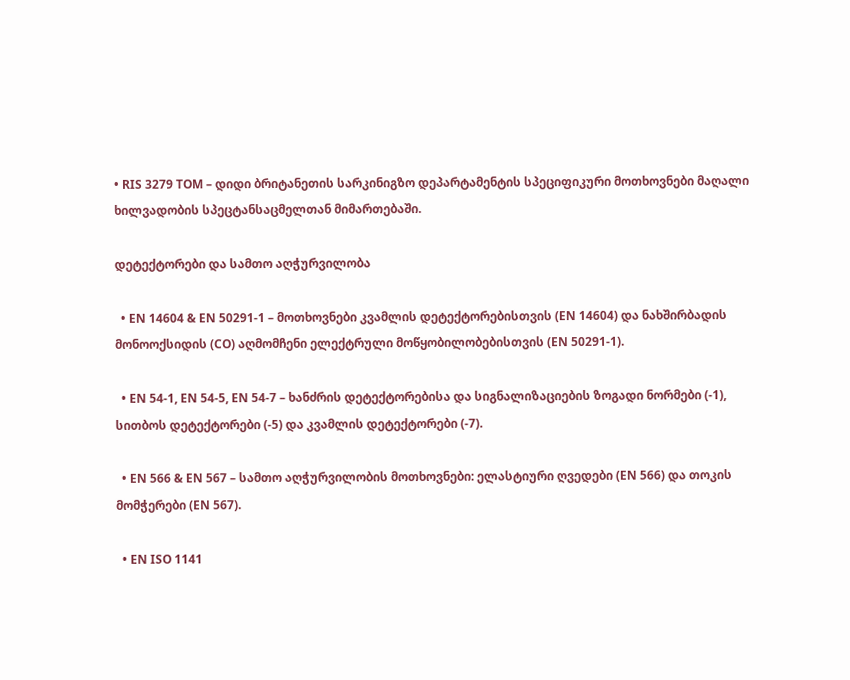• RIS 3279 TOM – დიდი ბრიტანეთის სარკინიგზო დეპარტამენტის სპეციფიკური მოთხოვნები მაღალი ხილვადობის სპეცტანსაცმელთან მიმართებაში.

დეტექტორები და სამთო აღჭურვილობა

  • EN 14604 & EN 50291-1 – მოთხოვნები კვამლის დეტექტორებისთვის (EN 14604) და ნახშირბადის მონოოქსიდის (CO) აღმომჩენი ელექტრული მოწყობილობებისთვის (EN 50291-1).

  • EN 54-1, EN 54-5, EN 54-7 – ხანძრის დეტექტორებისა და სიგნალიზაციების ზოგადი ნორმები (-1), სითბოს დეტექტორები (-5) და კვამლის დეტექტორები (-7).

  • EN 566 & EN 567 – სამთო აღჭურვილობის მოთხოვნები: ელასტიური ღვედები (EN 566) და თოკის მომჭერები (EN 567).

  • EN ISO 1141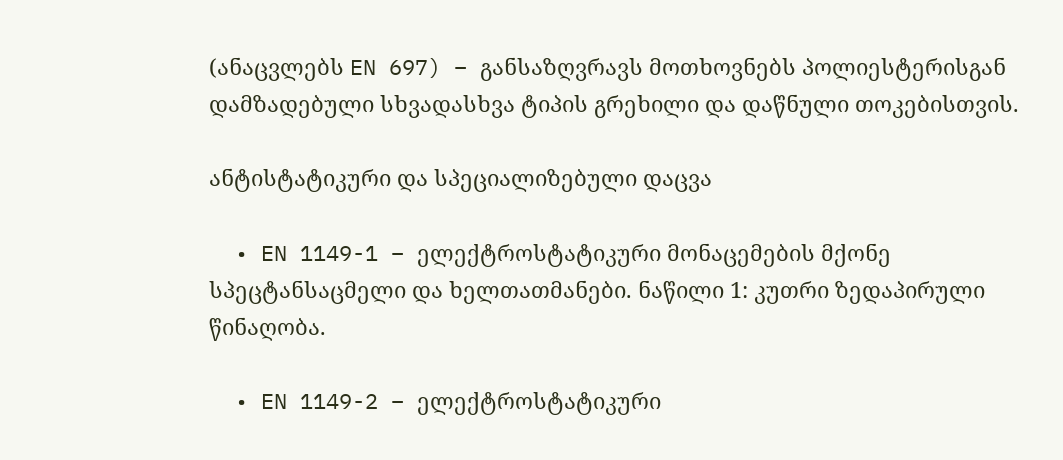(ანაცვლებს EN 697) – განსაზღვრავს მოთხოვნებს პოლიესტერისგან დამზადებული სხვადასხვა ტიპის გრეხილი და დაწნული თოკებისთვის.

ანტისტატიკური და სპეციალიზებული დაცვა

  • EN 1149-1 – ელექტროსტატიკური მონაცემების მქონე სპეცტანსაცმელი და ხელთათმანები. ნაწილი 1: კუთრი ზედაპირული წინაღობა.

  • EN 1149-2 – ელექტროსტატიკური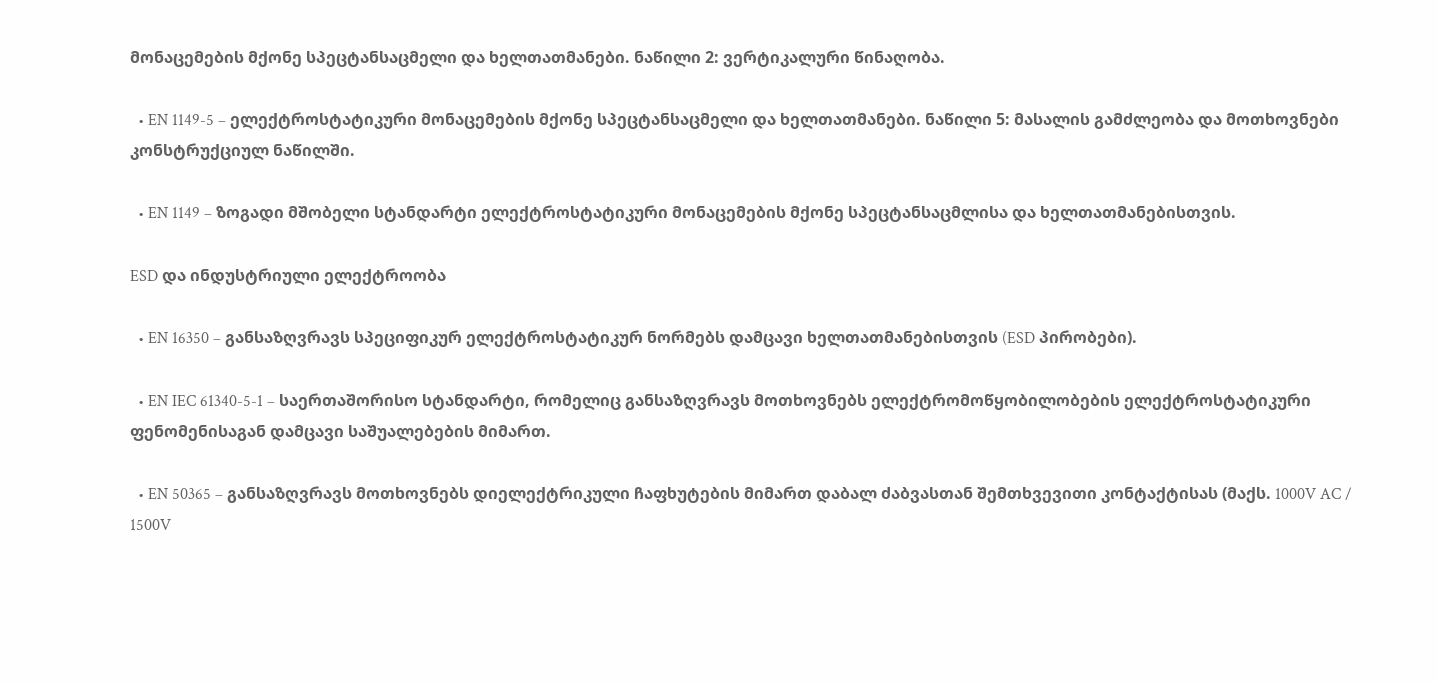მონაცემების მქონე სპეცტანსაცმელი და ხელთათმანები. ნაწილი 2: ვერტიკალური წინაღობა.

  • EN 1149-5 – ელექტროსტატიკური მონაცემების მქონე სპეცტანსაცმელი და ხელთათმანები. ნაწილი 5: მასალის გამძლეობა და მოთხოვნები კონსტრუქციულ ნაწილში.

  • EN 1149 – ზოგადი მშობელი სტანდარტი ელექტროსტატიკური მონაცემების მქონე სპეცტანსაცმლისა და ხელთათმანებისთვის.

ESD და ინდუსტრიული ელექტროობა

  • EN 16350 – განსაზღვრავს სპეციფიკურ ელექტროსტატიკურ ნორმებს დამცავი ხელთათმანებისთვის (ESD პირობები).

  • EN IEC 61340-5-1 – საერთაშორისო სტანდარტი, რომელიც განსაზღვრავს მოთხოვნებს ელექტრომოწყობილობების ელექტროსტატიკური ფენომენისაგან დამცავი საშუალებების მიმართ.

  • EN 50365 – განსაზღვრავს მოთხოვნებს დიელექტრიკული ჩაფხუტების მიმართ დაბალ ძაბვასთან შემთხვევითი კონტაქტისას (მაქს. 1000V AC / 1500V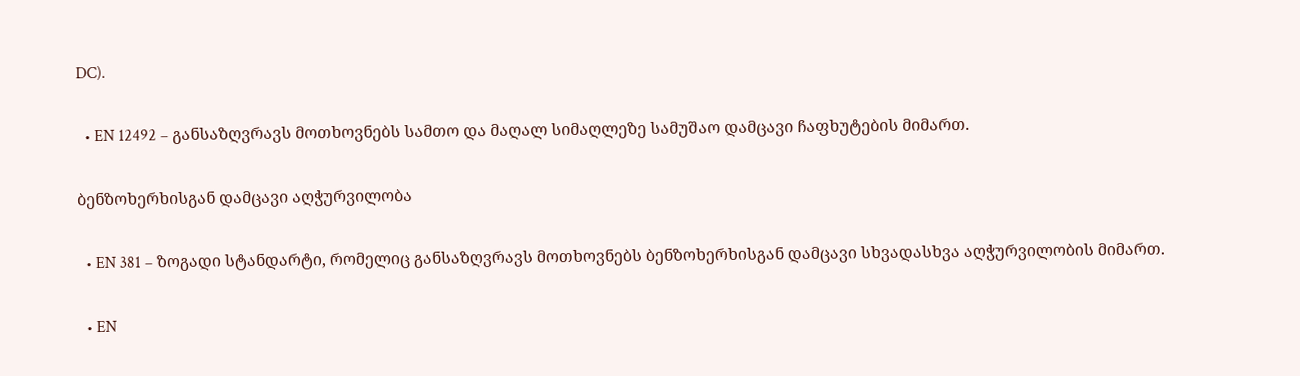DC).

  • EN 12492 – განსაზღვრავს მოთხოვნებს სამთო და მაღალ სიმაღლეზე სამუშაო დამცავი ჩაფხუტების მიმართ.

ბენზოხერხისგან დამცავი აღჭურვილობა

  • EN 381 – ზოგადი სტანდარტი, რომელიც განსაზღვრავს მოთხოვნებს ბენზოხერხისგან დამცავი სხვადასხვა აღჭურვილობის მიმართ.

  • EN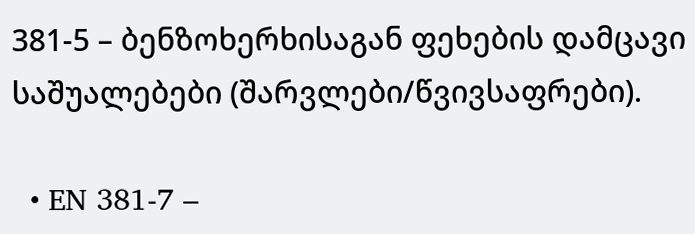381-5 – ბენზოხერხისაგან ფეხების დამცავი საშუალებები (შარვლები/წვივსაფრები).

  • EN 381-7 –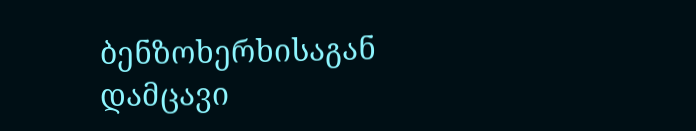ბენზოხერხისაგან დამცავი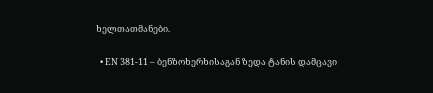ხელთათმანები.

  • EN 381-11 – ბენზოხერხისაგან ზედა ტანის დამცავი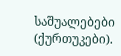საშუალებები (ქურთუკები).